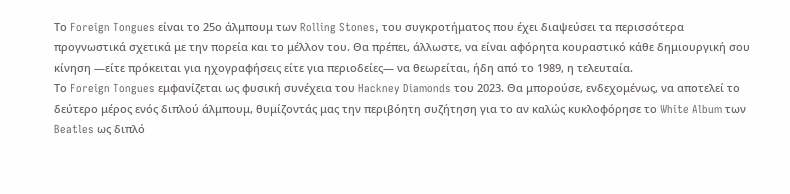Το Foreign Tongues είναι το 25ο άλμπουμ των Rolling Stones, του συγκροτήματος που έχει διαψεύσει τα περισσότερα προγνωστικά σχετικά με την πορεία και το μέλλον του. Θα πρέπει, άλλωστε, να είναι αφόρητα κουραστικό κάθε δημιουργική σου κίνηση —είτε πρόκειται για ηχογραφήσεις είτε για περιοδείες— να θεωρείται, ήδη από το 1989, η τελευταία.
Το Foreign Tongues εμφανίζεται ως φυσική συνέχεια του Hackney Diamonds του 2023. Θα μπορούσε, ενδεχομένως, να αποτελεί το δεύτερο μέρος ενός διπλού άλμπουμ, θυμίζοντάς μας την περιβόητη συζήτηση για το αν καλώς κυκλοφόρησε το White Album των Beatles ως διπλό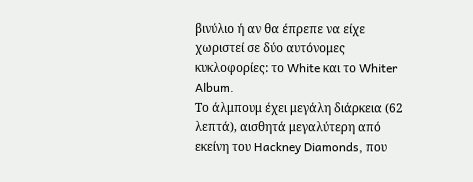βινύλιο ή αν θα έπρεπε να είχε χωριστεί σε δύο αυτόνομες κυκλοφορίες: το White και το Whiter Album.
Το άλμπουμ έχει μεγάλη διάρκεια (62 λεπτά), αισθητά μεγαλύτερη από εκείνη του Hackney Diamonds, που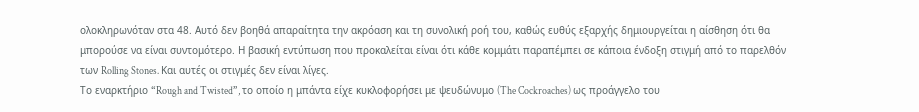ολοκληρωνόταν στα 48. Αυτό δεν βοηθά απαραίτητα την ακρόαση και τη συνολική ροή του, καθώς ευθύς εξαρχής δημιουργείται η αίσθηση ότι θα μπορούσε να είναι συντομότερο. Η βασική εντύπωση που προκαλείται είναι ότι κάθε κομμάτι παραπέμπει σε κάποια ένδοξη στιγμή από το παρελθόν των Rolling Stones. Και αυτές οι στιγμές δεν είναι λίγες.
Το εναρκτήριο “Rough and Twisted”, το οποίο η μπάντα είχε κυκλοφορήσει με ψευδώνυμο (The Cockroaches) ως προάγγελο του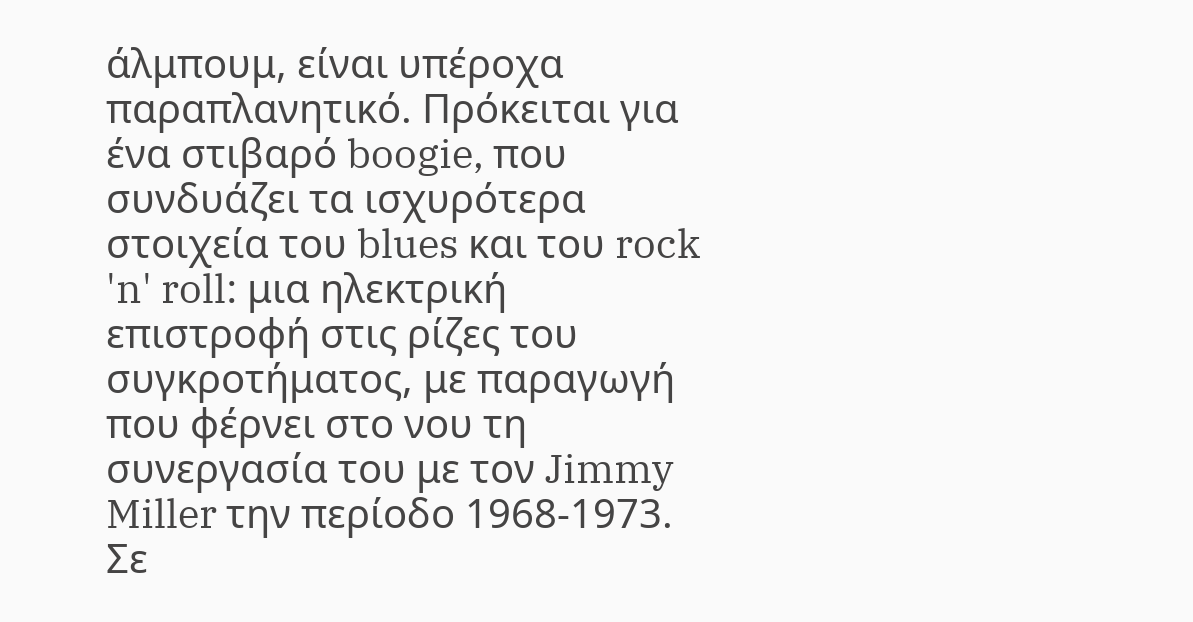άλμπουμ, είναι υπέροχα παραπλανητικό. Πρόκειται για ένα στιβαρό boogie, που συνδυάζει τα ισχυρότερα στοιχεία του blues και του rock 'n' roll: μια ηλεκτρική επιστροφή στις ρίζες του συγκροτήματος, με παραγωγή που φέρνει στο νου τη συνεργασία του με τον Jimmy Miller την περίοδο 1968-1973. Σε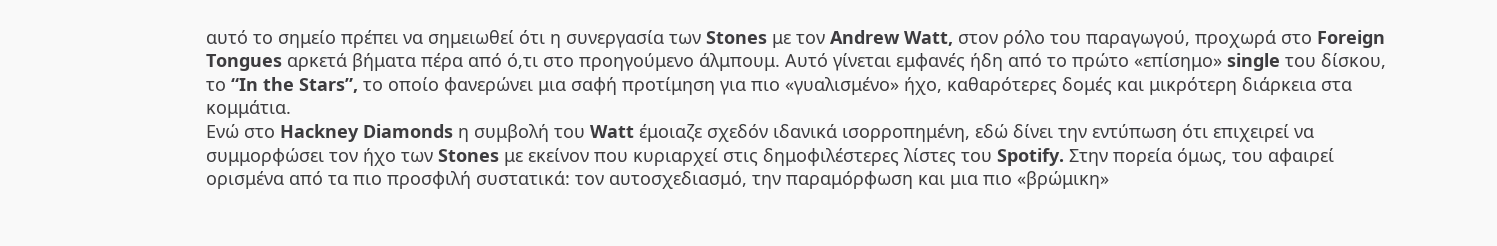αυτό το σημείο πρέπει να σημειωθεί ότι η συνεργασία των Stones με τον Andrew Watt, στον ρόλο του παραγωγού, προχωρά στο Foreign Tongues αρκετά βήματα πέρα από ό,τι στο προηγούμενο άλμπουμ. Αυτό γίνεται εμφανές ήδη από το πρώτο «επίσημο» single του δίσκου, το “In the Stars”, το οποίο φανερώνει μια σαφή προτίμηση για πιο «γυαλισμένο» ήχο, καθαρότερες δομές και μικρότερη διάρκεια στα κομμάτια.
Ενώ στο Hackney Diamonds η συμβολή του Watt έμοιαζε σχεδόν ιδανικά ισορροπημένη, εδώ δίνει την εντύπωση ότι επιχειρεί να συμμορφώσει τον ήχο των Stones με εκείνον που κυριαρχεί στις δημοφιλέστερες λίστες του Spotify. Στην πορεία όμως, του αφαιρεί ορισμένα από τα πιο προσφιλή συστατικά: τον αυτοσχεδιασμό, την παραμόρφωση και μια πιο «βρώμικη»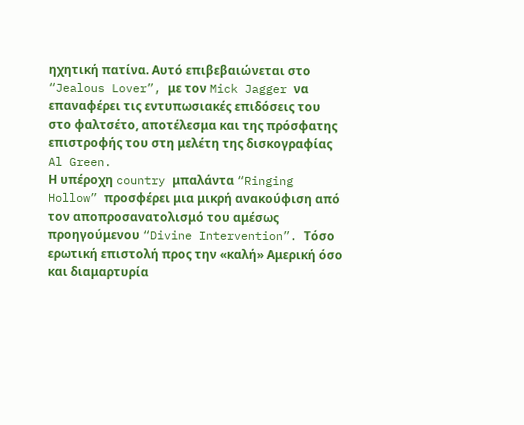ηχητική πατίνα. Αυτό επιβεβαιώνεται στο “Jealous Lover”, με τον Mick Jagger να επαναφέρει τις εντυπωσιακές επιδόσεις του στο φαλτσέτο, αποτέλεσμα και της πρόσφατης επιστροφής του στη μελέτη της δισκογραφίας Al Green.
Η υπέροχη country μπαλάντα “Ringing Hollow” προσφέρει μια μικρή ανακούφιση από τον αποπροσανατολισμό του αμέσως προηγούμενου “Divine Intervention”. Τόσο ερωτική επιστολή προς την «καλή» Αμερική όσο και διαμαρτυρία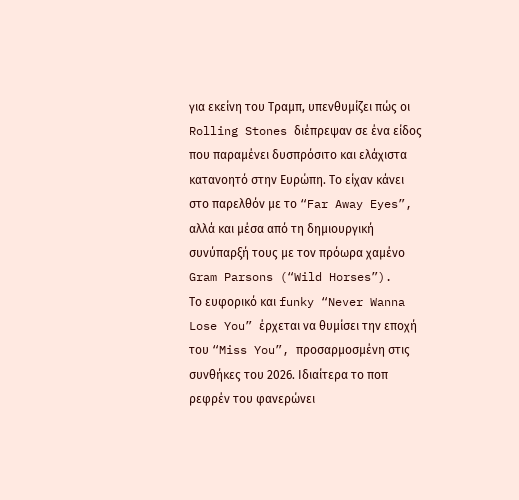για εκείνη του Τραμπ, υπενθυμίζει πώς οι Rolling Stones διέπρεψαν σε ένα είδος που παραμένει δυσπρόσιτο και ελάχιστα κατανοητό στην Ευρώπη. Το είχαν κάνει στο παρελθόν με το “Far Away Eyes”, αλλά και μέσα από τη δημιουργική συνύπαρξή τους με τον πρόωρα χαμένο Gram Parsons (“Wild Horses”).
Το ευφορικό και funky “Never Wanna Lose You” έρχεται να θυμίσει την εποχή του “Miss You”, προσαρμοσμένη στις συνθήκες του 2026. Ιδιαίτερα το ποπ ρεφρέν του φανερώνει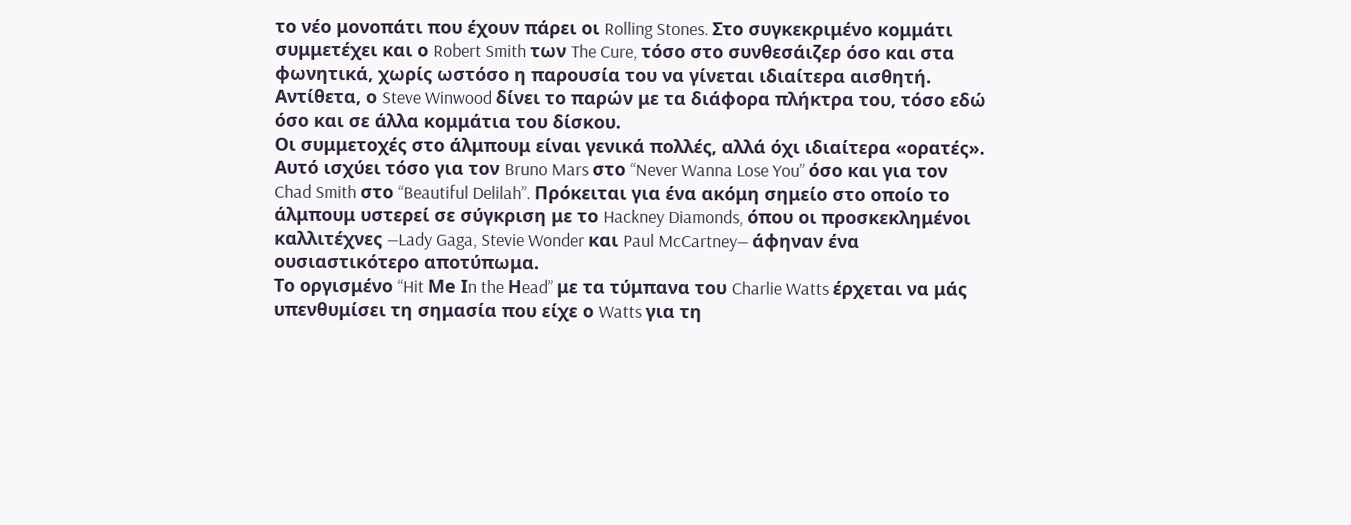το νέο μονοπάτι που έχουν πάρει οι Rolling Stones. Στο συγκεκριμένο κομμάτι συμμετέχει και ο Robert Smith των The Cure, τόσο στο συνθεσάιζερ όσο και στα φωνητικά, χωρίς ωστόσο η παρουσία του να γίνεται ιδιαίτερα αισθητή. Αντίθετα, ο Steve Winwood δίνει το παρών με τα διάφορα πλήκτρα του, τόσο εδώ όσο και σε άλλα κομμάτια του δίσκου.
Οι συμμετοχές στο άλμπουμ είναι γενικά πολλές, αλλά όχι ιδιαίτερα «ορατές». Αυτό ισχύει τόσο για τον Bruno Mars στο “Never Wanna Lose You” όσο και για τον Chad Smith στο “Beautiful Delilah”. Πρόκειται για ένα ακόμη σημείο στο οποίο το άλμπουμ υστερεί σε σύγκριση με το Hackney Diamonds, όπου οι προσκεκλημένοι καλλιτέχνες —Lady Gaga, Stevie Wonder και Paul McCartney— άφηναν ένα ουσιαστικότερο αποτύπωμα.
Το οργισμένο “Hit Μe Ιn the Ηead” με τα τύμπανα του Charlie Watts έρχεται να μάς υπενθυμίσει τη σημασία που είχε ο Watts για τη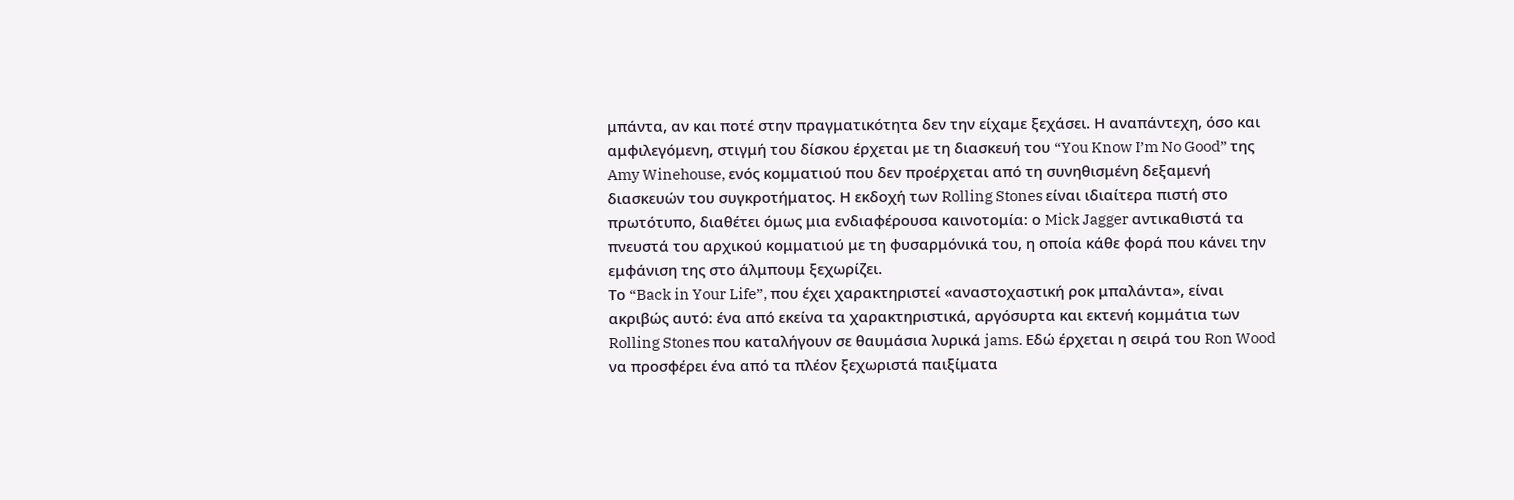μπάντα, αν και ποτέ στην πραγματικότητα δεν την είχαμε ξεχάσει. Η αναπάντεχη, όσο και αμφιλεγόμενη, στιγμή του δίσκου έρχεται με τη διασκευή του “You Know I’m No Good” της Amy Winehouse, ενός κομματιού που δεν προέρχεται από τη συνηθισμένη δεξαμενή διασκευών του συγκροτήματος. Η εκδοχή των Rolling Stones είναι ιδιαίτερα πιστή στο πρωτότυπο, διαθέτει όμως μια ενδιαφέρουσα καινοτομία: ο Mick Jagger αντικαθιστά τα πνευστά του αρχικού κομματιού με τη φυσαρμόνικά του, η οποία κάθε φορά που κάνει την εμφάνιση της στο άλμπουμ ξεχωρίζει.
Το “Back in Your Life”, που έχει χαρακτηριστεί «αναστοχαστική ροκ μπαλάντα», είναι ακριβώς αυτό: ένα από εκείνα τα χαρακτηριστικά, αργόσυρτα και εκτενή κομμάτια των Rolling Stones που καταλήγουν σε θαυμάσια λυρικά jams. Εδώ έρχεται η σειρά του Ron Wood να προσφέρει ένα από τα πλέον ξεχωριστά παιξίματα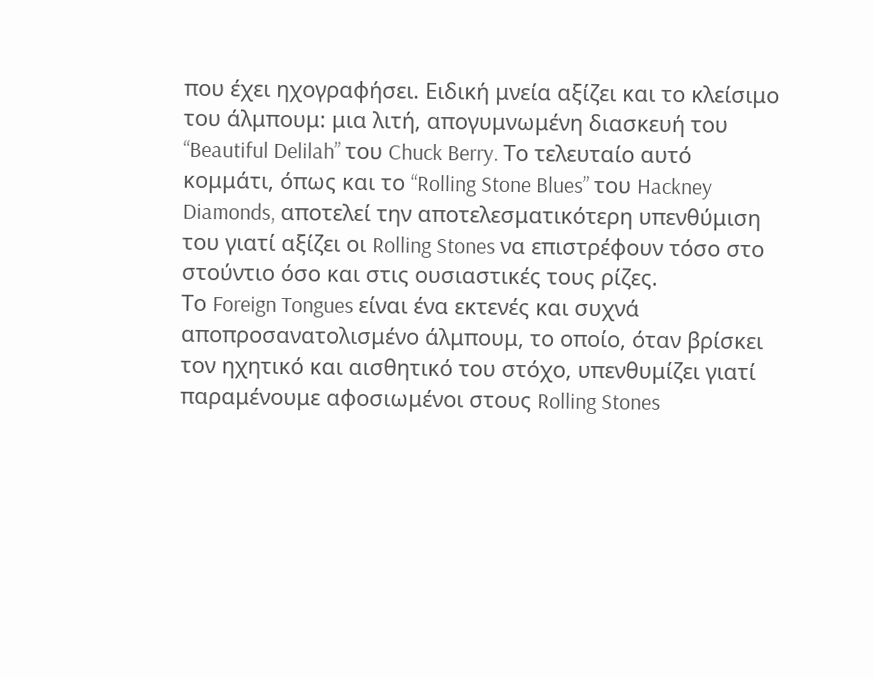που έχει ηχογραφήσει. Ειδική μνεία αξίζει και το κλείσιμο του άλμπουμ: μια λιτή, απογυμνωμένη διασκευή του “Beautiful Delilah” του Chuck Berry. Το τελευταίο αυτό κομμάτι, όπως και το “Rolling Stone Blues” του Hackney Diamonds, αποτελεί την αποτελεσματικότερη υπενθύμιση του γιατί αξίζει οι Rolling Stones να επιστρέφουν τόσο στο στούντιο όσο και στις ουσιαστικές τους ρίζες.
Το Foreign Tongues είναι ένα εκτενές και συχνά αποπροσανατολισμένο άλμπουμ, το οποίο, όταν βρίσκει τον ηχητικό και αισθητικό του στόχο, υπενθυμίζει γιατί παραμένουμε αφοσιωμένοι στους Rolling Stones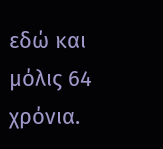εδώ και μόλις 64 χρόνια.